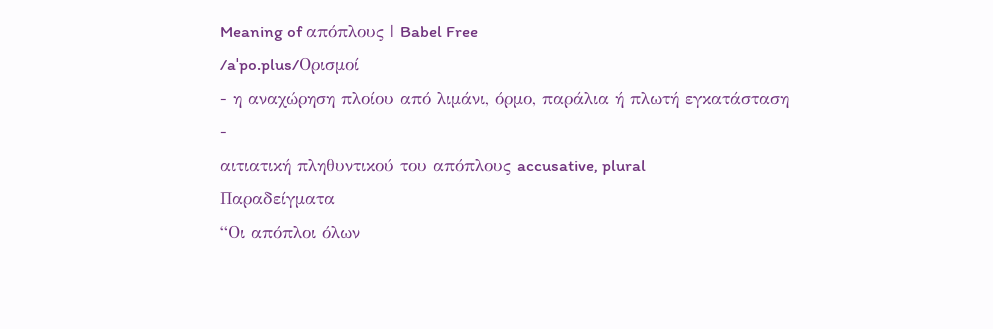Meaning of απόπλους | Babel Free
/aˈpo.plus/Ορισμοί
- η αναχώρηση πλοίου από λιμάνι, όρμο, παράλια ή πλωτή εγκατάσταση
-
αιτιατική πληθυντικού του απόπλους accusative, plural
Παραδείγματα
“Οι απόπλοι όλων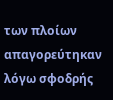των πλοίων απαγορεύτηκαν λόγω σφοδρής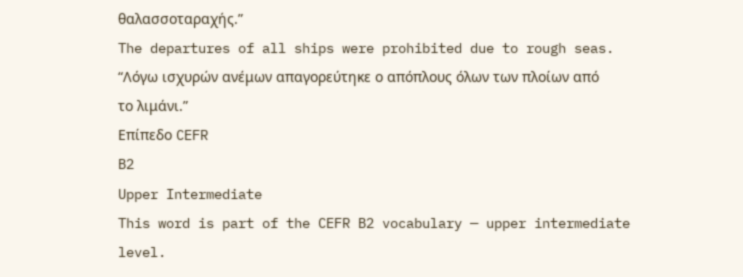θαλασσοταραχής.”
The departures of all ships were prohibited due to rough seas.
“Λόγω ισχυρών ανέμων απαγορεύτηκε ο απόπλους όλων των πλοίων από το λιμάνι.”
Επίπεδο CEFR
B2
Upper Intermediate
This word is part of the CEFR B2 vocabulary — upper intermediate level.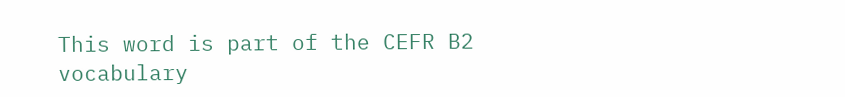This word is part of the CEFR B2 vocabulary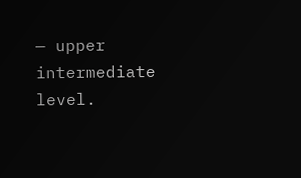— upper intermediate level.